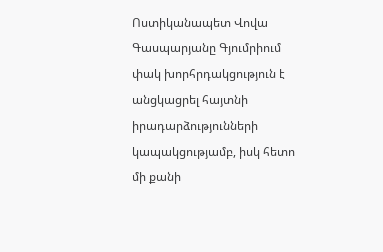Ոստիկանապետ Վովա Գասպարյանը Գյումրիում փակ խորհրդակցություն է անցկացրել հայտնի իրադարձությունների կապակցությամբ, իսկ հետո մի քանի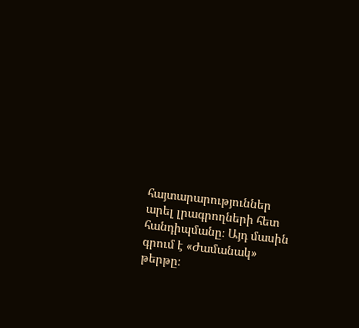հայտարարություններ արել լրագրողների հետ հանդիպմանը։ Այդ մասին գրում է «Ժամանակ» թերթը։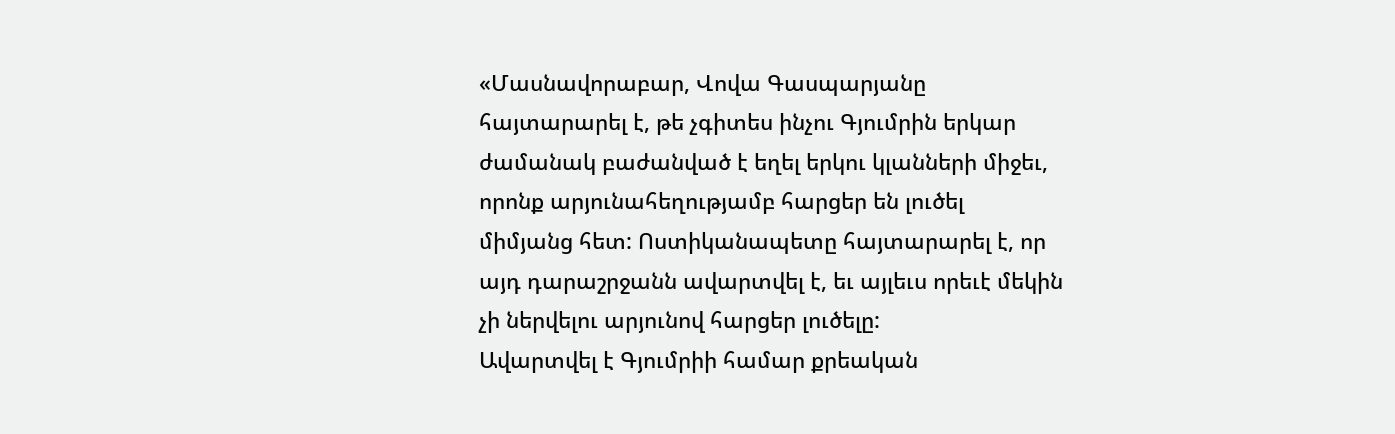«Մասնավորաբար, Վովա Գասպարյանը հայտարարել է, թե չգիտես ինչու Գյումրին երկար ժամանակ բաժանված է եղել երկու կլանների միջեւ, որոնք արյունահեղությամբ հարցեր են լուծել միմյանց հետ: Ոստիկանապետը հայտարարել է, որ այդ դարաշրջանն ավարտվել է, եւ այլեւս որեւէ մեկին չի ներվելու արյունով հարցեր լուծելը:
Ավարտվել է Գյումրիի համար քրեական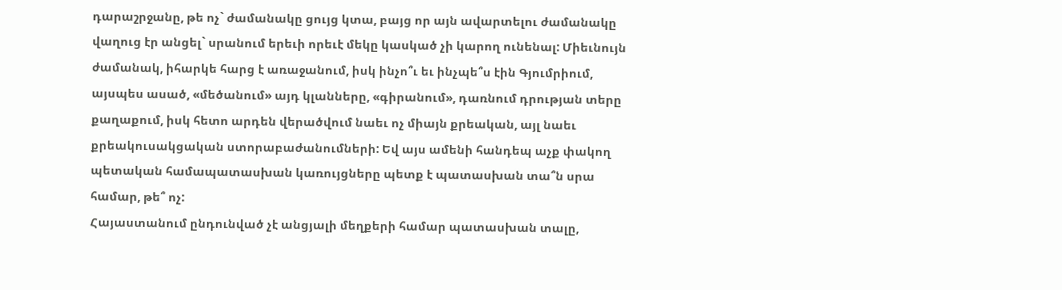դարաշրջանը, թե ոչ` ժամանակը ցույց կտա, բայց որ այն ավարտելու ժամանակը վաղուց էր անցել` սրանում երեւի որեւէ մեկը կասկած չի կարող ունենալ: Միեւնույն ժամանակ, իհարկե հարց է առաջանում, իսկ ինչո՞ւ եւ ինչպե՞ս էին Գյումրիում, այսպես ասած, «մեծանում» այդ կլանները, «գիրանում», դառնում դրության տերը քաղաքում, իսկ հետո արդեն վերածվում նաեւ ոչ միայն քրեական, այլ նաեւ քրեակուսակցական ստորաբաժանումների: Եվ այս ամենի հանդեպ աչք փակող պետական համապատասխան կառույցները պետք է պատասխան տա՞ն սրա համար, թե՞ ոչ:
Հայաստանում ընդունված չէ անցյալի մեղքերի համար պատասխան տալը,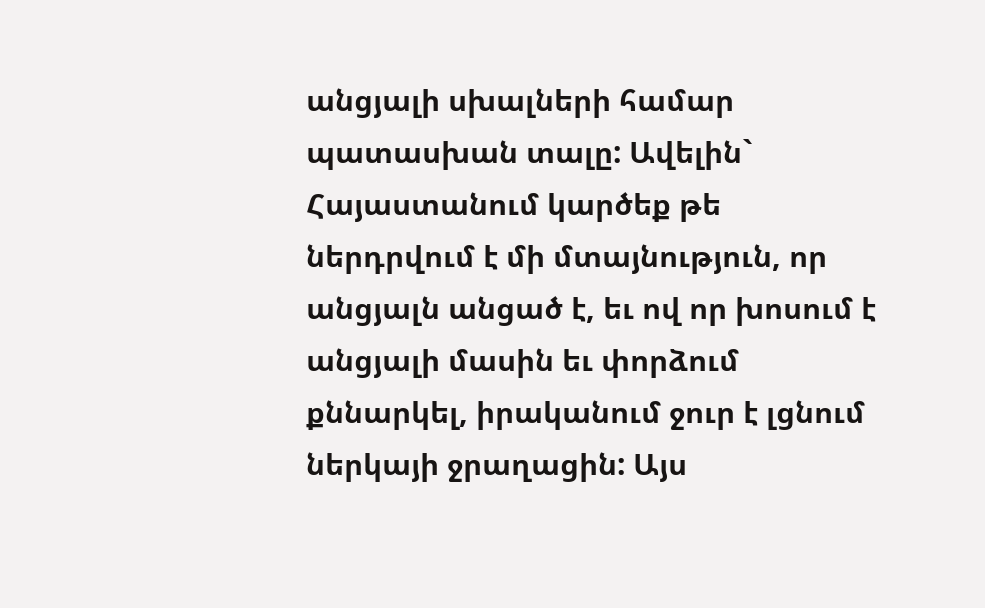անցյալի սխալների համար պատասխան տալը: Ավելին` Հայաստանում կարծեք թե ներդրվում է մի մտայնություն, որ անցյալն անցած է, եւ ով որ խոսում է անցյալի մասին եւ փորձում քննարկել, իրականում ջուր է լցնում ներկայի ջրաղացին: Այս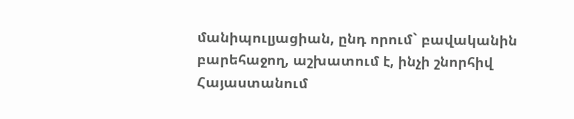մանիպուլյացիան, ընդ որում` բավականին բարեհաջող, աշխատում է, ինչի շնորհիվ Հայաստանում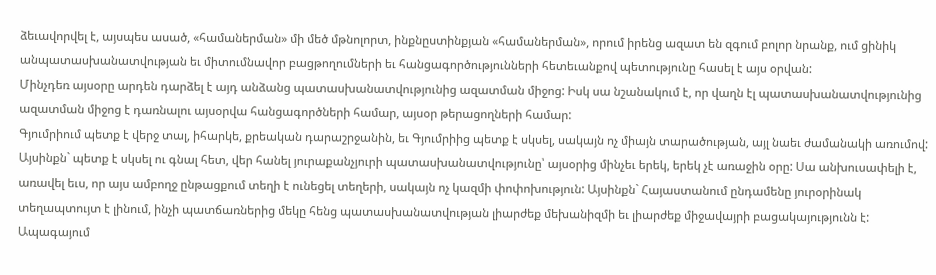ձեւավորվել է, այսպես ասած, «համաներման» մի մեծ մթնոլորտ, ինքնըստինքյան «համաներման», որում իրենց ազատ են զգում բոլոր նրանք, ում ցինիկ անպատասխանատվության եւ միտումնավոր բացթողումների եւ հանցագործությունների հետեւանքով պետությունը հասել է այս օրվան:
Մինչդեռ այսօրը արդեն դարձել է այդ անձանց պատասխանատվությունից ազատման միջոց: Իսկ սա նշանակում է, որ վաղն էլ պատասխանատվությունից ազատման միջոց է դառնալու այսօրվա հանցագործների համար, այսօր թերացողների համար:
Գյումրիում պետք է վերջ տալ, իհարկե, քրեական դարաշրջանին, եւ Գյումրիից պետք է սկսել, սակայն ոչ միայն տարածության, այլ նաեւ ժամանակի առումով: Այսինքն` պետք է սկսել ու գնալ հետ, վեր հանել յուրաքանչյուրի պատասխանատվությունը՝ այսօրից մինչեւ երեկ, երեկ չէ առաջին օրը: Սա անխուսափելի է, առավել եւս, որ այս ամբողջ ընթացքում տեղի է ունեցել տեղերի, սակայն ոչ կազմի փոփոխություն: Այսինքն` Հայաստանում ընդամենը յուրօրինակ տեղապտույտ է լինում, ինչի պատճառներից մեկը հենց պատասխանատվության լիարժեք մեխանիզմի եւ լիարժեք միջավայրի բացակայությունն է:
Ապագայում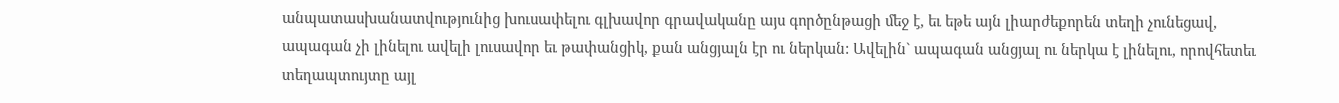անպատասխանատվությունից խուսափելու գլխավոր գրավականը այս գործընթացի մեջ է, եւ եթե այն լիարժեքորեն տեղի չունեցավ, ապագան չի լինելու ավելի լուսավոր եւ թափանցիկ, քան անցյալն էր ու ներկան: Ավելին` ապագան անցյալ ու ներկա է լինելու, որովհետեւ տեղապտույտը այլ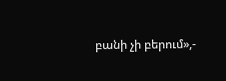բանի չի բերում»,-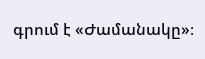գրում է «Ժամանակը»։